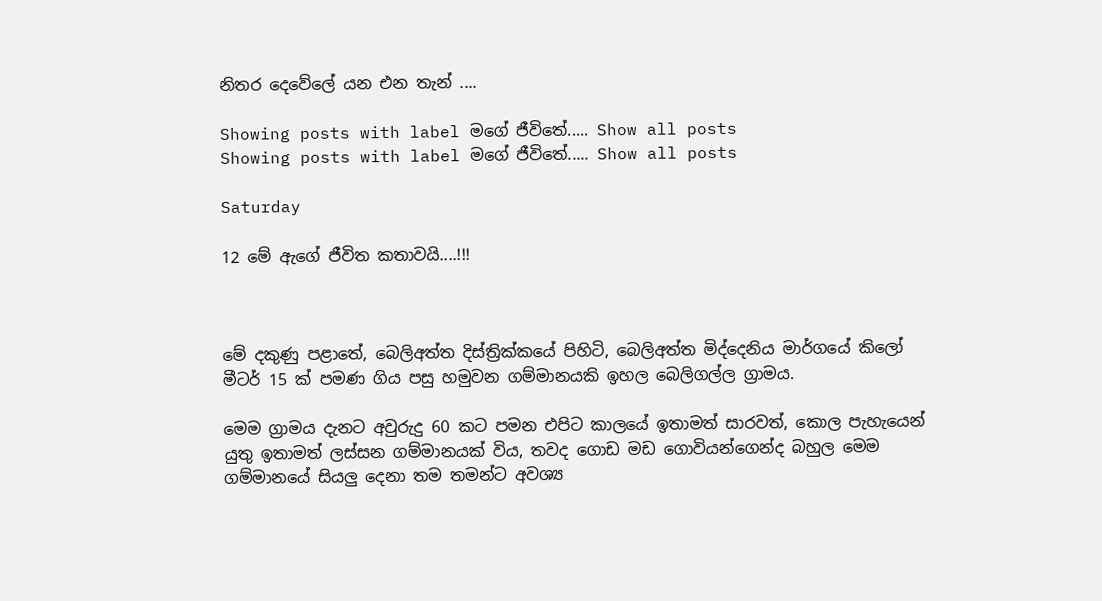නිතර දෙවේලේ යන එන තැන් ....

Showing posts with label මගේ ජීවිතේ..... Show all posts
Showing posts with label මගේ ජීවිතේ..... Show all posts

Saturday

12 මේ ඇගේ ජීවිත කතාවයි....!!!



මේ දකුණු පළාතේ, බෙලිඅත්ත දිස්ත්‍රික්කයේ පිහිටි, බෙලිඅත්ත මිද්දෙනිය මාර්ගයේ කිලෝ මීටර් 15 ක් පමණ ගිය පසු හමුවන ගම්මානයකි ඉහල බෙලිගල්ල ග්‍රාමය.

මෙම ග්‍රාමය දැනට අවුරුදු 60 කට පමන එපිට කාලයේ ඉතාමත් සාරවත්, කොල පැහැයෙන් යුතු ඉතාමත් ලස්සන ගම්මානයක් විය, තවද ගොඩ මඩ ගොවියන්ගෙන්ද බහුල මෙම ගම්මානයේ සියලු දෙනා තම තමන්ට අවශ්‍ය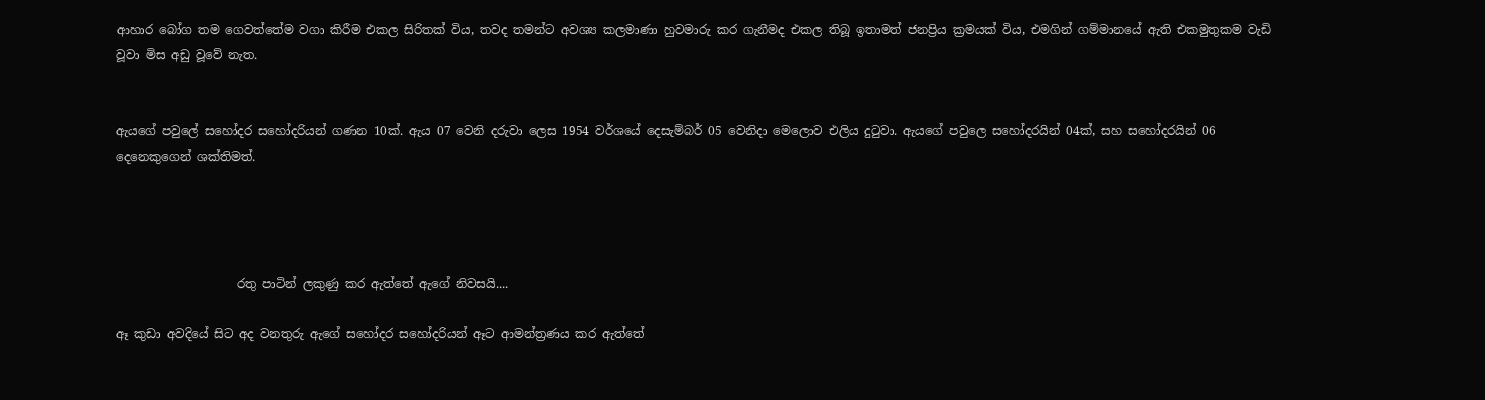ආහාර බෝග තම ගෙවත්තේම වගා කිරීම එකල සිරිතක් විය, තවද තමන්ට අවශ්‍ය කලමාණා හුවමාරු කර ගැනීමද එකල තිබූ ඉතාමත් ජනප්‍රිය ක්‍රමයක් විය, එමගින් ගම්මානයේ ඇති එකමුතුකම වැඩි වූවා මිස අඩු වූවේ නැත.


ඇයගේ පවුලේ සහෝදර සහෝදරියන් ගණන 10ක්. ඇය 07 වෙනි දරුවා ලෙස 1954 වර්ශයේ දෙසැම්බර් 05 වෙනිදා මෙලොව එලිය දුටුවා. ඇයගේ පවුලෙ සහෝදරයින් 04ක්, සහ සහෝදරයින් 06 දෙනෙකුගෙන් ශක්තිමත්.




                    රතු පාටින් ලකුණු කර ඇත්තේ ඇගේ නිවසයි....

ඈ කුඩා අවදියේ සිට අද වනතුරු ඇගේ සහෝදර සහෝදරියන් ඈට ආමන්ත්‍රණය කර ඇත්තේ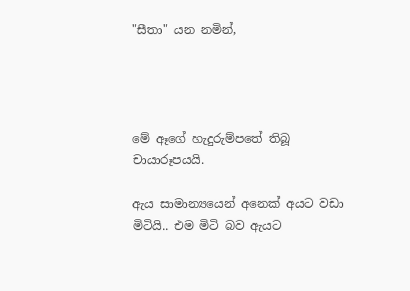"සීතා" යන නමින්,




මේ ඈගේ හැදුරුම්පතේ තිබූ චායාරූපයයි.

ඇය සාමාන්‍යයෙන් අනෙක් අයට වඩා මිටියි.. එම මිටි බව ඇයට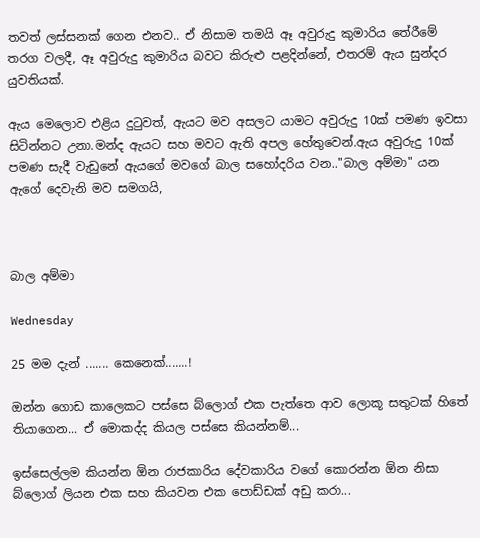තවත් ලස්සනක් ගෙන එනව.. ඒ නිසාම තමයි ඈ අවුරුදු කුමාරිය තේරීමේ තරග වලදී, ඈ අවුරුදු කුමාරිය බවට කිරුළු පළදින්නේ, එතරම් ඇය සුන්දර යුවතියක්.

ඇය මෙලොව එළිය දුටුවත්, ඇයට මව අසලට යාමට අවුරුදු 10ක් පමණ ඉවසා සිටින්නට උනා.මන්ද ඇයට සහ මවට ඇති අපල හේතුවෙන්.ඇය අවුරුදු 10ක් පමණ සැදී වැඩුනේ ඇයගේ මවගේ බාල සහෝදරිය වන.."බාල අම්මා" යන ඇගේ දෙවැනි මව සමගයි,



බාල අම්මා

Wednesday

25 මම දැන් ....... කෙනෙක්.......!

ඔන්න ගොඩ කාලෙකට පස්සෙ බ්ලොග් එක පැත්තෙ ආව ලොකූ සතුටක් හිතේ තියාගෙන... ඒ මොකද්ද කියල පස්සෙ කියන්නම්...

ඉස්සෙල්ලම කියන්න ඕන රාජකාරිය දේවකාරිය වගේ කොරන්න ඕන නිසා බ්ලොග් ලියන එක සහ කියවන එක පොඩ්ඩක් අඩු කරා...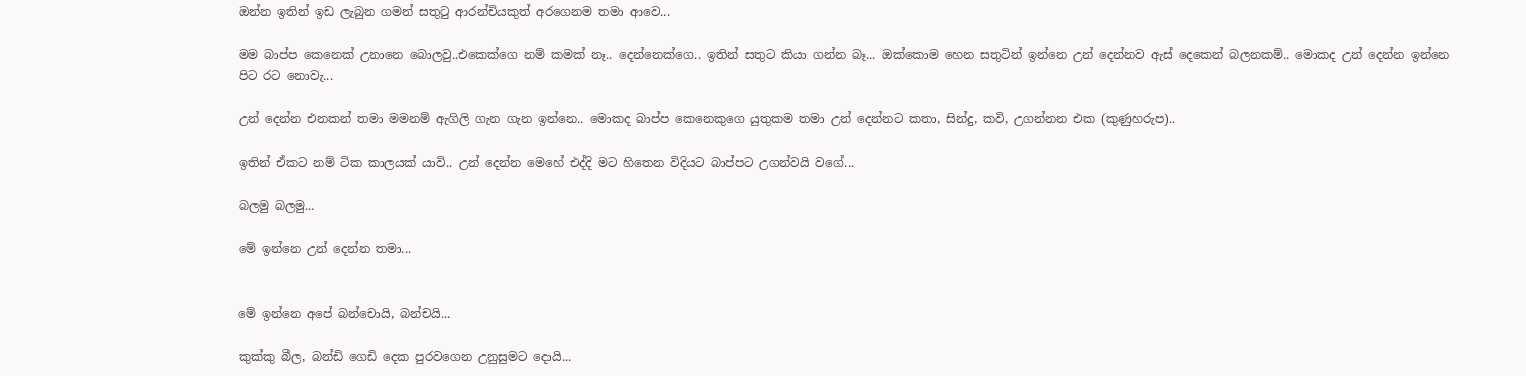ඔන්න ඉතින් ඉඩ ලැබුන ගමන් සතුටු ආරන්චියකුත් අරගෙනම තමා ආවෙ...

මම බාප්ප කෙනෙක් උනානෙ බොලවු..එකෙක්ගෙ නම් කමක් නෑ.. දෙන්නෙක්ගෙ.. ඉතින් සතුට කියා ගන්න බෑ... ඔක්කොම හෙන සතුටින් ඉන්නෙ උන් දෙන්නව ඇස් දෙකෙන් බලනකම්.. මොකද උන් දෙන්න ඉන්නෙ පිට රට නොවැ...

උන් දෙන්න එනකන් තමා මමනම් ඇගිලි ගැන ගැන ඉන්නෙ.. මොකද බාප්ප කෙනෙකුගෙ යුතුකම තමා උන් දෙන්නට කතා, සින්දු, කවි, උගන්නන එක (කුණුහරුප)..

ඉතින් ඒකට නම් ටික කාලයක් යාවි.. උන් දෙන්න මෙහේ එද්දි මට හිතෙන විදියට බාප්පට උගන්වයි වගේ...

බලමු බලමු...

මේ ඉන්නෙ උන් දෙන්න තමා...


මේ ඉන්නෙ අපේ බන්චොයි, බන්චයි...

කුක්කු බීල, බන්ඩි ගෙඩි දෙක පුරවගෙන උනුසුමට දොයි...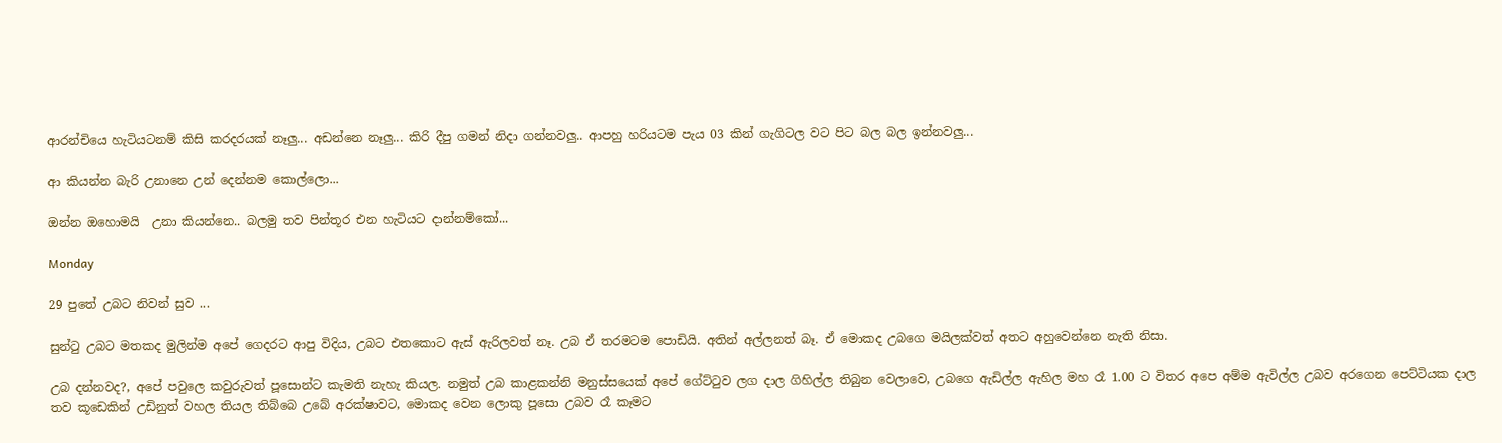ආරන්චියෙ හැටියටනම් කිසි කරදරයක් නෑලු... අඩන්නෙ නෑලු... කිරි දීපු ගමන් නිදා ගන්නවලු.. ආපහු හරියටම පැය 03 කින් ගැගිටල වට පිට බල බල ඉන්නවලු...

ආ කියන්න බැරි උනානෙ උන් දෙන්නම කොල්ලො...

ඔන්න ඔහොමයි  උනා කියන්නෙ.. බලමු තව පින්තූර එන හැටියට දාන්නම්කෝ...

Monday

29 පුතේ උබට නිවන් සුව ...

සුන්ටු උබට මතකද මුලින්ම අපේ ගෙදරට ආපු විදිය, උබට එතකොට ඇස් ඇරිලවත් නෑ. උබ ඒ තරමටම පොඩියි. අතින් අල්ලනත් බෑ. ඒ මොකද උබගෙ මයිලක්වත් අතට අහුවෙන්නෙ නැති නිසා.

උබ දන්නවද?, අපේ පවුලෙ කවුරුවත් පූසොන්ට කැමති නැහැ කියල. නමුත් උබ කාළකන්නි මනුස්සයෙක් අපේ ගේට්ටුව ලග දාල ගිහිල්ල තිබුන වෙලාවෙ, උබගෙ ඇඩිල්ල ඇහිල මහ රෑ 1.00 ට විතර අපෙ අම්ම ඇවිල්ල උබව අරගෙන පෙට්ටියක දාල තව කූඩෙකින් උඩිනුත් වහල තියල තිබ්බෙ උබේ අරක්ෂාවට, මොකද වෙන ලොකු පූසො උබව රෑ කෑමට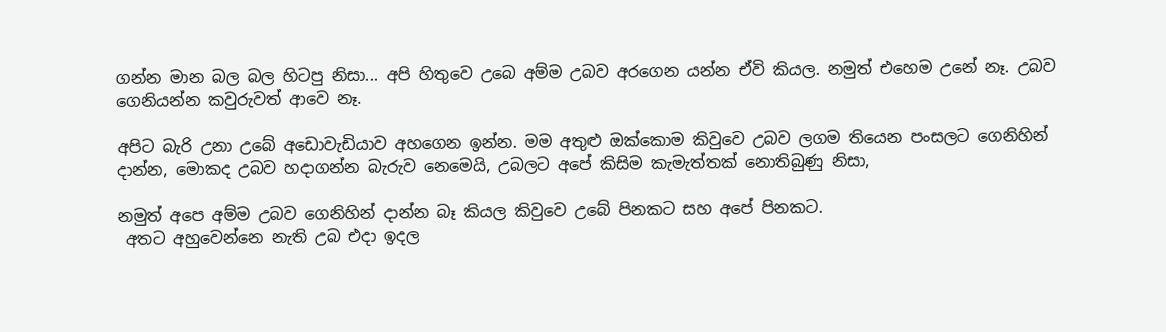ගන්න මාන බල බල හිටපු නිසා... අපි හිතුවෙ උබෙ අම්ම උබව අරගෙන යන්න ඒවි කියල. නමුත් එහෙම උනේ නෑ. උබව ගෙනියන්න කවුරුවත් ආවෙ නෑ.

අපිට බැරි උනා උබේ අඩොවැඩියාව අහගෙන ඉන්න. මම අතුළු ඔක්කොම කිවුවෙ උබව ලගම තියෙන පංසලට ගෙනිහින් දාන්න, මොකද උබව හදාගන්න බැරුව නෙමෙයි, උබලට අපේ කිසිම කැමැත්තක් නොතිබුණු නිසා,

නමුත් අපෙ අම්ම උබව ගෙනිහින් දාන්න බෑ කියල කිවුවෙ උබේ පිනකට සහ අපේ පිනකට.
 අතට අහුවෙන්නෙ නැති උබ එදා ඉදල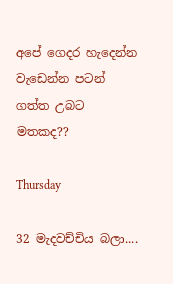අපේ ගෙදර හැදෙන්න වැඩෙන්න පටන් ගත්ත උබට මතකද??

Thursday

32 මැදවච්චිය බලා....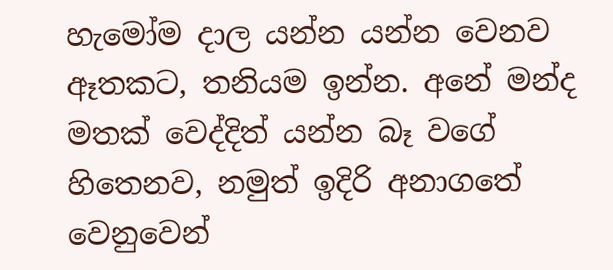හැමෝම දාල යන්න යන්න වෙනව ඈතකට, තනියම ඉන්න. අනේ මන්ද මතක් වෙද්දිත් යන්න බෑ වගේ හිතෙනව, නමුත් ඉදිරි අනාගතේ වෙනුවෙන්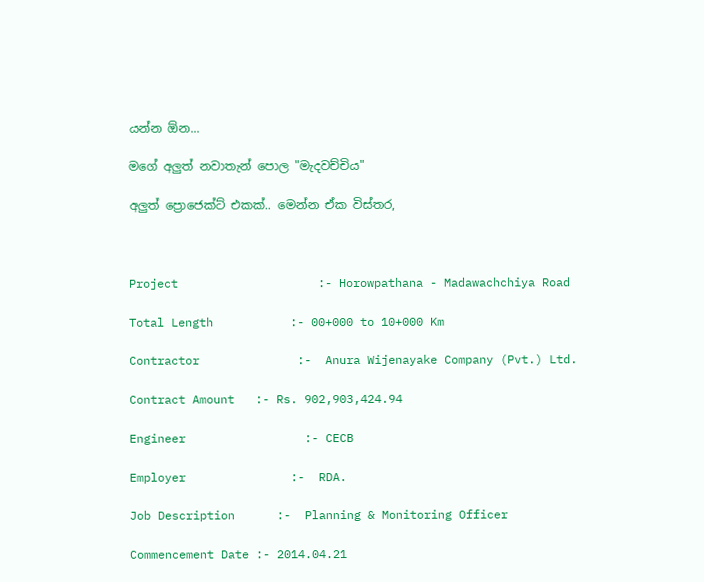යන්න ඕන...

මගේ අලුත් නවාතැන් පොල "මැදවච්චිය"

අලුත් ප්‍රොජෙක්ට් එකක්.. මෙන්න ඒක විස්තර,



Project                    :- Horowpathana - Madawachchiya Road

Total Length           :- 00+000 to 10+000 Km

Contractor              :-  Anura Wijenayake Company (Pvt.) Ltd.

Contract Amount   :- Rs. 902,903,424.94

Engineer                 :- CECB

Employer               :-  RDA.

Job Description      :-  Planning & Monitoring Officer

Commencement Date :- 2014.04.21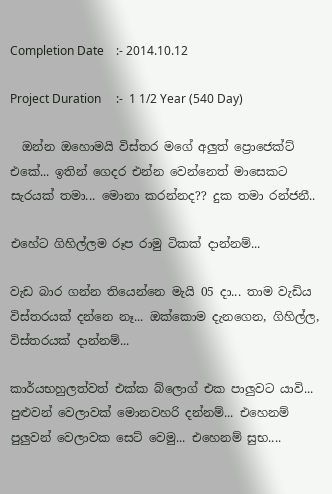Completion Date    :- 2014.10.12

Project Duration     :-  1 1/2 Year (540 Day)

  ඔන්න ඔහොමයි විස්තර මගේ අලුත් ප්‍රොජෙක්ට් එකේ... ඉතින් ගෙදර එන්න වෙන්නෙත් මාසෙකට සැරයක් තමා... මොනා කරන්නද?? දුක තමා රන්ජනී..

එහේට ගිහිල්ලම රූප රාමු ටිකක් දාන්නම්...

වැඩ බාර ගන්න තියෙන්නෙ මැයි 05 දා... තාම වැඩිය විස්තරයක් දන්නෙ නෑ... ඔක්කොම දැනගෙන, ගිහිල්ල, විස්තරයක් දාන්නම්...

කාර්යභහුලත්වත් එක්ක බ්ලොග් එක පාලුවට යාවි... පුළුවන් වෙලාවක් මොනවහරි දන්නම්... එහෙනම් පුලුවන් වෙලාවක සෙට් වෙමු... එහෙනම් සුභ....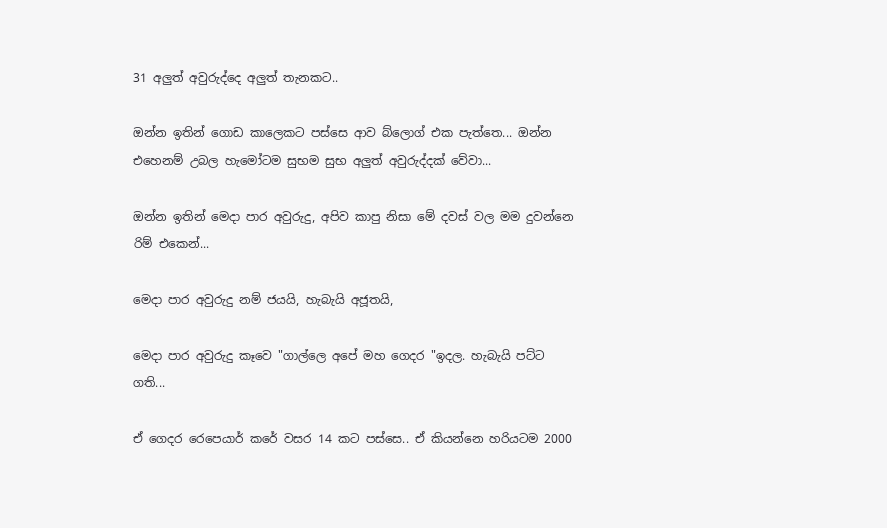31 අලුත් අවුරුද්දෙ අලුත් තැනකට..

ඔන්න ඉතින් ගොඩ කාලෙකට පස්සෙ ආව බ්ලොග් එක පැත්තෙ... ඔන්න එහෙනම් උබල හැමෝටම සුභම සුභ අලුත් අවුරුද්දක් වේවා...

ඔන්න ඉතින් මෙදා පාර අවුරුදු, අපිව කාපු නිසා මේ දවස් වල මම දුවන්නෙ රිම් එකෙන්...

මෙදා පාර අවුරුදු නම් ජයයි, හැබැයි අජූතයි,

මෙදා පාර අවුරුදු කෑවෙ "ගාල්ලෙ අපේ මහ ගෙදර "ඉදල. හැබැයි පට්ට ගති...

ඒ ගෙදර රෙපෙයාර් කරේ වසර 14 කට පස්සෙ.. ඒ කියන්නෙ හරියටම 2000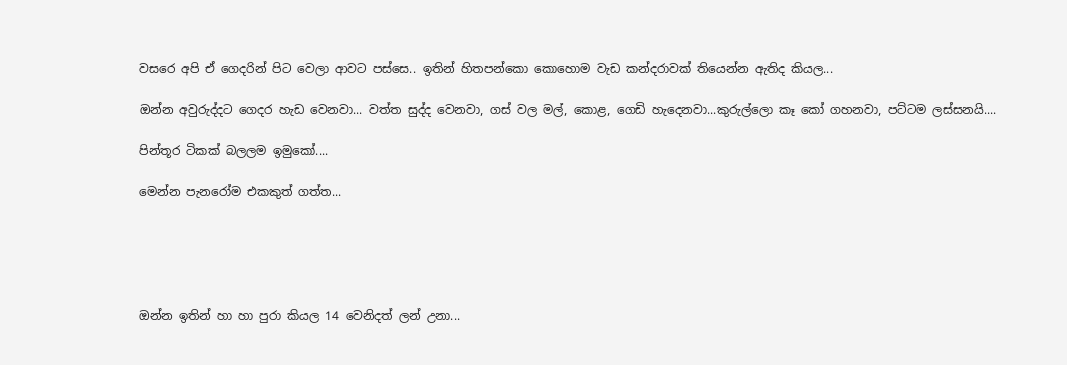වසරෙ අපි ඒ ගෙදරින් පිට වෙලා ආවට පස්සෙ.. ඉතින් හිතපන්කො කොහොම වැඩ කන්දරාවක් තියෙන්න ඇතිද කියල...

ඔන්න අවුරුද්දට ගෙදර හැඩ වෙනවා... වත්ත සුද්ද වෙනවා, ගස් වල මල්, කොළ, ගෙඩි හැදෙනවා...කුරුල්ලො කෑ කෝ ගහනවා, පට්ටම ලස්සනයි....

පින්තූර ටිකක් බලලම ඉමුකෝ....

මෙන්න පැනරෝම එකකුත් ගත්ත...





ඔන්න ඉතින් හා හා පුරා කියල 14 වෙනිදත් ලන් උනා...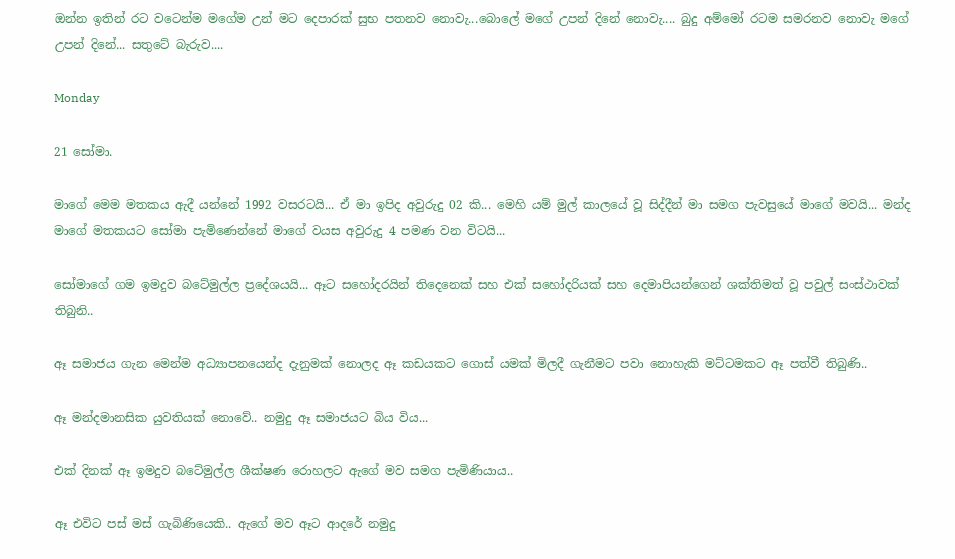ඔන්න ඉතින් රට වටෙන්ම මගේම උන් මට දෙපාරක් සුභ පතනව නොවැ...බොලේ මගේ උපන් දිනේ නොවැ.... බුදු අම්මෝ රටම සමරනව නොවැ මගේ උපන් දිනේ... සතුටේ බැරුව....

Monday

21 සෝමා.

මාගේ මෙම මතකය ඇදී යන්නේ 1992 වසරටයි... ඒ මා ඉපිද අවුරුදු 02 කි... මෙහි යම් මුල් කාලයේ වූ සිද්දීන් මා සමග පැවසුයේ මාගේ මවයි... මන්ද මාගේ මතකයට සෝමා පැමිණෙන්නේ මාගේ වයස අවුරුදු 4 පමණ වන විටයි...

සෝමාගේ ගම ඉමදුව බටේමුල්ල ප්‍රදේශයයි... ඈට සහෝදරයින් තිදෙනෙක් සහ එක් සහෝදරියක් සහ දෙමාපියන්ගෙන් ශක්තිමත් වූ පවුල් සංස්ථාවක් තිබුනි..

ඈ සමාජය ගැන මෙන්ම අධ්‍යාපනයෙන්ද දැනුමක් නොලද ඈ කඩයකට ගොස් යමක් මිලදී ගැනීමට පවා නොහැකි මට්ටමකට ඈ පත්වී තිබුණි..

ඈ මන්දමානසික යුවතියක් නොවේ.. නමුදු ඈ සමාජයට බිය විය...

එක් දිනක් ඈ ඉමදුව බටේමුල්ල ශීක්ෂණ රොහලට ඇගේ මව සමග පැමිණියාය..

ඈ එවිට පස් මස් ගැබිණියෙකි.. ඇගේ මව ඈට ආදරේ නමුදු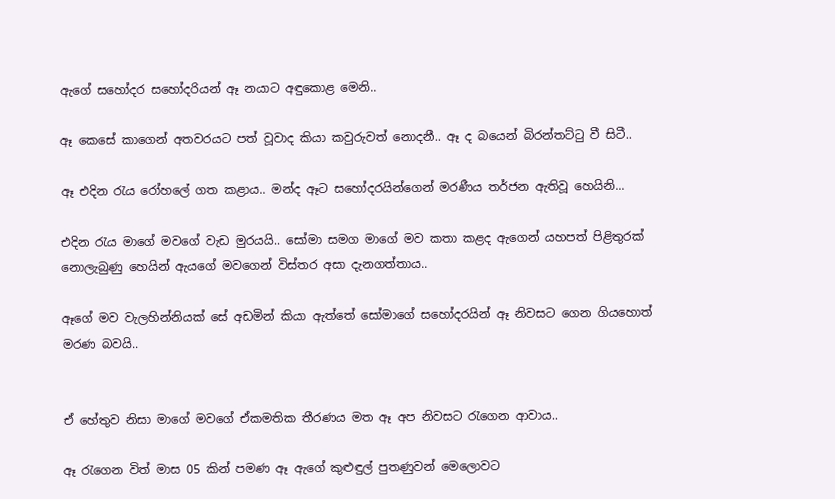ඇගේ සහෝදර සහෝදරියන් ඈ නයාට අඳුකොළ මෙනි..

ඈ කෙසේ කාගෙන් අතවරයට පත් වූවාද කියා කවුරුවත් නොදනී.. ඈ ද බයෙන් බිරන්තට්ටු වී සිටී..

ඈ එදින රැය රෝහලේ ගත කළාය.. මන්ද ඈට සහෝදරයින්ගෙන් මරණීය තර්ජන ඇතිවූ හෙයිනි...

එදින රැය මාගේ මවගේ වැඩ මුරයයි.. සෝමා සමග මාගේ මව කතා කළද ඇගෙන් යහපත් පිළිතුරක් නොලැබුණු හෙයින් ඇයගේ මවගෙන් විස්තර අසා දැනගත්තාය..

ඈගේ මව වැලහින්නියක් සේ අඩමින් කියා ඇත්තේ සෝමාගේ සහෝදරයින් ඈ නිවසට ගෙන ගියහොත් මරණ බවයි..


ඒ හේතුව නිසා මාගේ මවගේ ඒකමතික තීරණය මත ඈ අප නිවසට රැගෙන ආවාය..

ඈ රැගෙන විත් මාස 05 කින් පමණ ඈ ඇගේ කුළුඳුල් පුතණුවන් මෙලොවට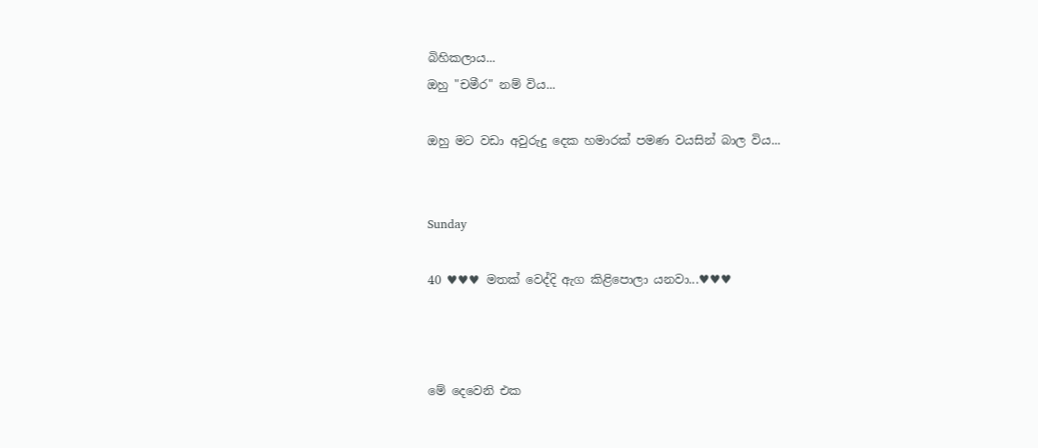බිහිකලාය...
ඔහු "චමීර" නම් විය...

ඔහු මට වඩා අවුරුදු දෙක හමාරක් පමණ වයසින් බාල විය...


Sunday

40 ♥♥♥ මතක් වෙද්දි ඇග කිළිපොලා යනවා...♥♥♥



මේ දෙවෙනි එක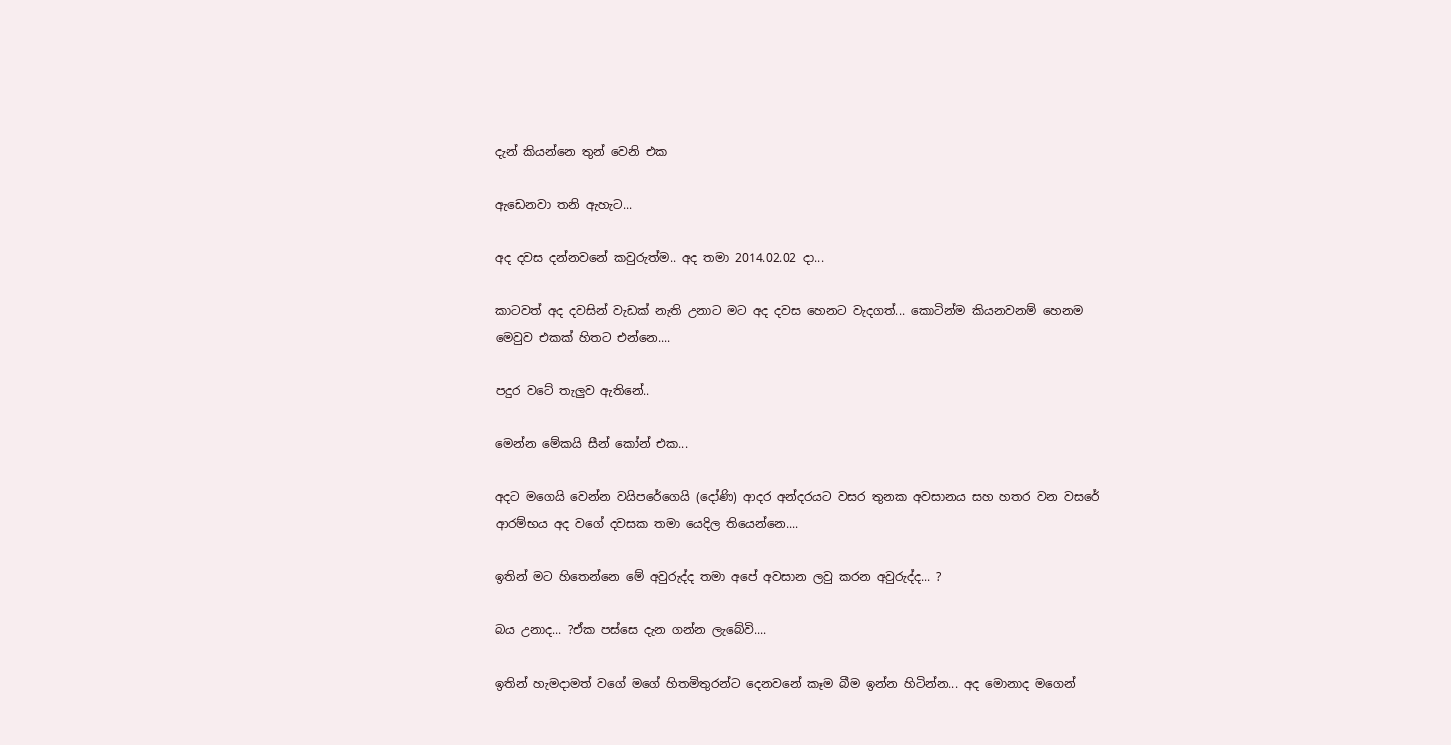දැන් කියන්නෙ තුන් වෙනි එක

ඇඩෙනවා තනි ඇහැට...

අද දවස දන්නවනේ කවුරුත්ම.. අද තමා 2014.02.02 දා...

කාටවත් අද දවසින් වැඩක් නැති උනාට මට අද දවස හෙනට වැදගත්... කොටින්ම කියනවනම් හෙනම මෙවුව එකක් හිතට එන්නෙ....

පදුර වටේ තැලුව ඇතිනේ..

මෙන්න මේකයි සීන් කෝන් එක...

අදට මගෙයි වෙන්න වයිපරේගෙයි (දෝණි) ආදර අන්දරයට වසර තුනක අවසානය සහ හතර වන වසරේ ආරම්භය අද වගේ දවසක තමා යෙදිල තියෙන්නෙ....

ඉතින් මට හිතෙන්නෙ මේ අවුරුද්ද තමා අපේ අවසාන ලවු කරන අවුරුද්ද... ?

බය උනාද... ?ඒක පස්සෙ දැන ගන්න ලැබේවි....

ඉතින් හැමදාමත් වගේ මගේ හිතමිතුරන්ට දෙනවනේ කෑම බීම ඉන්න හිටින්න... අද මොනාද මගෙන්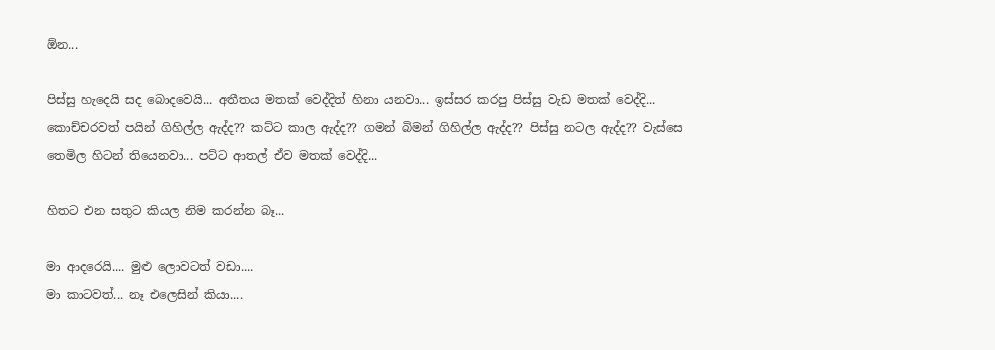ඕන...

පිස්සු හැදෙයි සද බොදවෙයි... අතීතය මතක් වෙද්දිත් හිනා යනවා... ඉස්සර කරපු පිස්සු වැඩ මතක් වෙද්දි... කොච්චරවත් පයින් ගිහිල්ල ඇද්ද?? කට්ට කාල ඇද්ද?? ගමන් බිමන් ගිහිල්ල ඇද්ද?? පිස්සු නටල ඇද්ද?? වැස්සෙ තෙමිල හිටන් තියෙනවා... පට්ට ආතල් ඒව මතක් වෙද්දි...

හිතට එන සතුට කියල නිම කරන්න බෑ...

මා ආදරෙයි.... මුළු ලොවටත් වඩා....
මා කාටවත්... නෑ එලෙසින් කියා....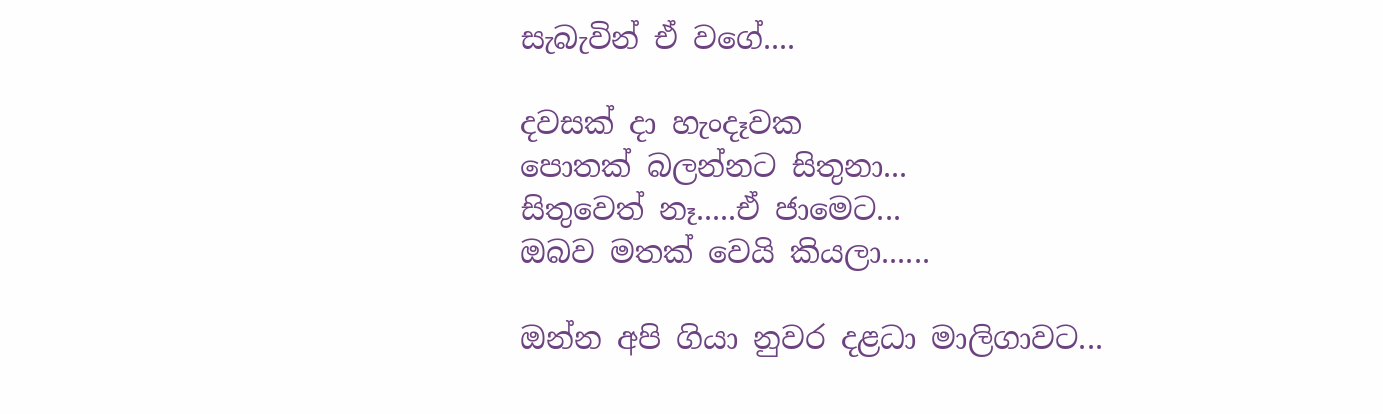සැබැවින් ඒ වගේ....

දවසක් දා හැංදෑවක
පොතක් බලන්නට සිතුනා...
සිතුවෙත් නෑ.....ඒ ජාමෙට...
ඔබව මතක් වෙයි කියලා......

ඔන්න අපි ගියා නුවර දළධා මාලිගාවට...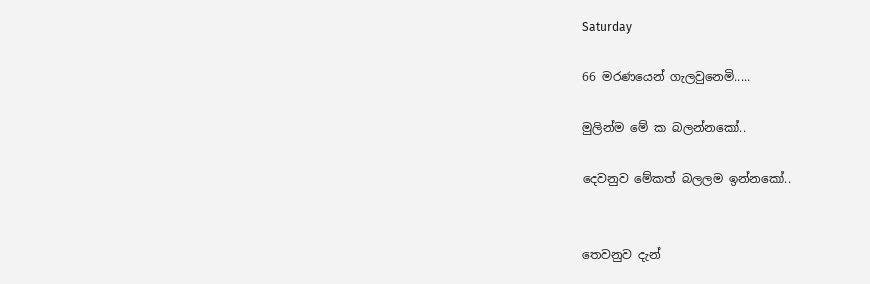Saturday

66 මරණයෙන් ගැලවුනෙමි.....

මුලින්ම මේ ක බලන්නකෝ..

දෙවනුව මේකත් බලලම ඉන්නකෝ..


තෙවනුව දැන්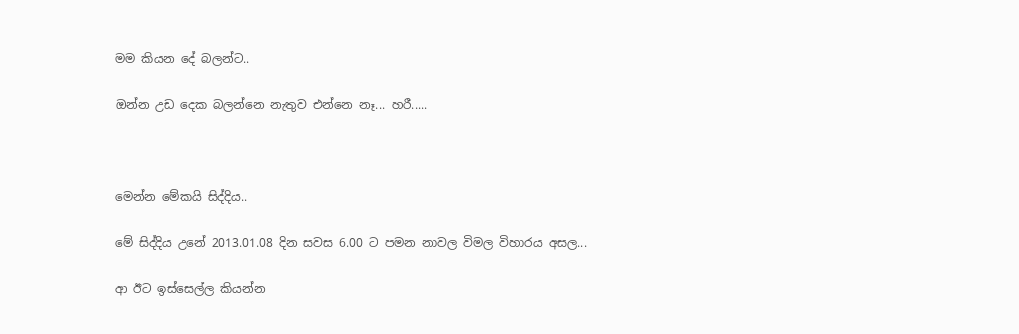මම කියන දේ බලන්ට..

ඔන්න උඩ දෙක බලන්නෙ නැතුව එන්නෙ නෑ... හරී.....



මෙන්න මේකයි සිද්දිය..

මේ සිද්දිය උනේ 2013.01.08 දින සවස 6.00 ට පමන නාවල විමල විහාරය අසල...

ආ ඊට ඉස්සෙල්ල කියන්න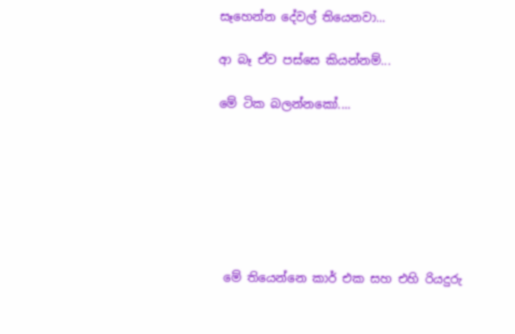සෑහෙන්න දේවල් තියෙනවා...

ආ බෑ ඒව පස්සෙ කියන්නම්...

මේ ටික බලන්නකෝ....







 මේ තියෙන්නෙ කාර් එක සහ එහි රියදුරු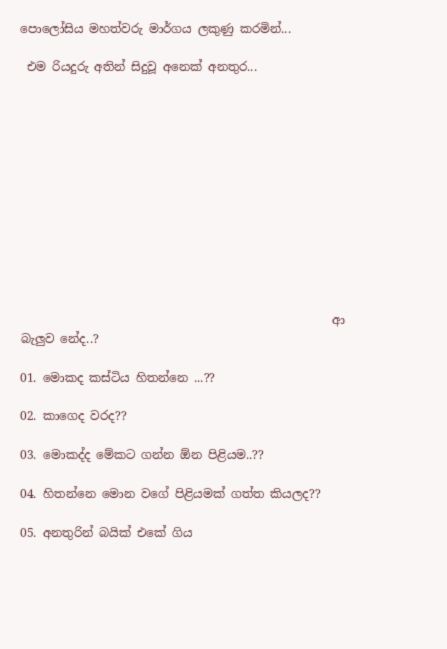පොලෝසිය මහත්වරු මාර්ගය ලකුණු කරමින්...

 එම රියදුරු අතින් සිදුවූ අනෙක් අනතුර...












                                                    ආ බැලුව නේද..?

01. මොකද කස්ටිය හිතන්නෙ ...??

02. කාගෙද වරද??

03. මොකද්ද මේකට ගන්න ඕන පිළියම..??

04. හිතන්නෙ මොන වගේ පිළියමක් ගත්ත කියලද??

05. අනතුරින් බයික් එකේ ගිය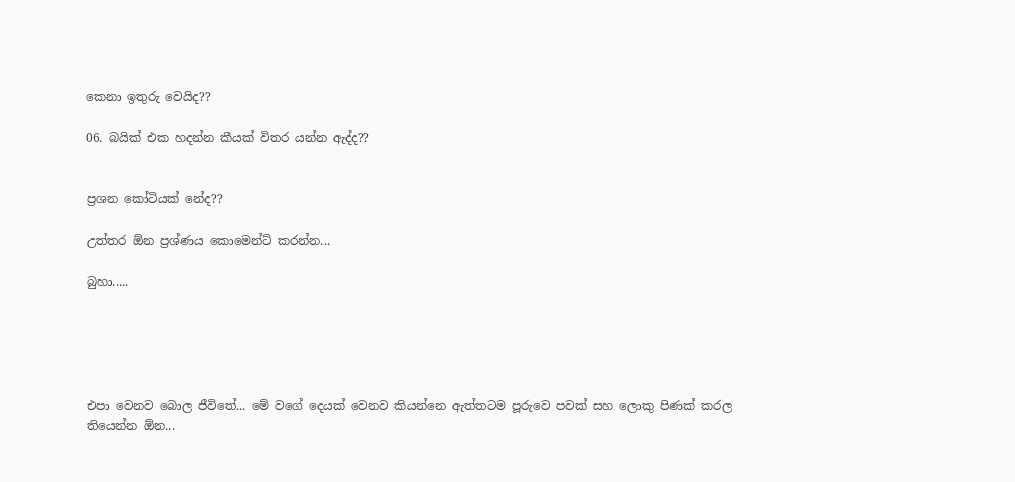කෙනා ඉතුරු වෙයිද??

06. බයික් එක හදන්න කීයක් විතර යන්න ඇද්ද??


ප්‍රශන කෝටියක් නේද??

උත්තර ඕන ප්‍රශ්ණය කොමෙන්ට් කරන්න...

බුහා.....





එපා වෙනව බොල ජීවිතේ... මේ වගේ දෙයක් වෙනව කියන්නෙ ඇත්තටම පූරුවෙ පවක් සහ ලොකු පිණක් කරල තියෙන්න ඕන...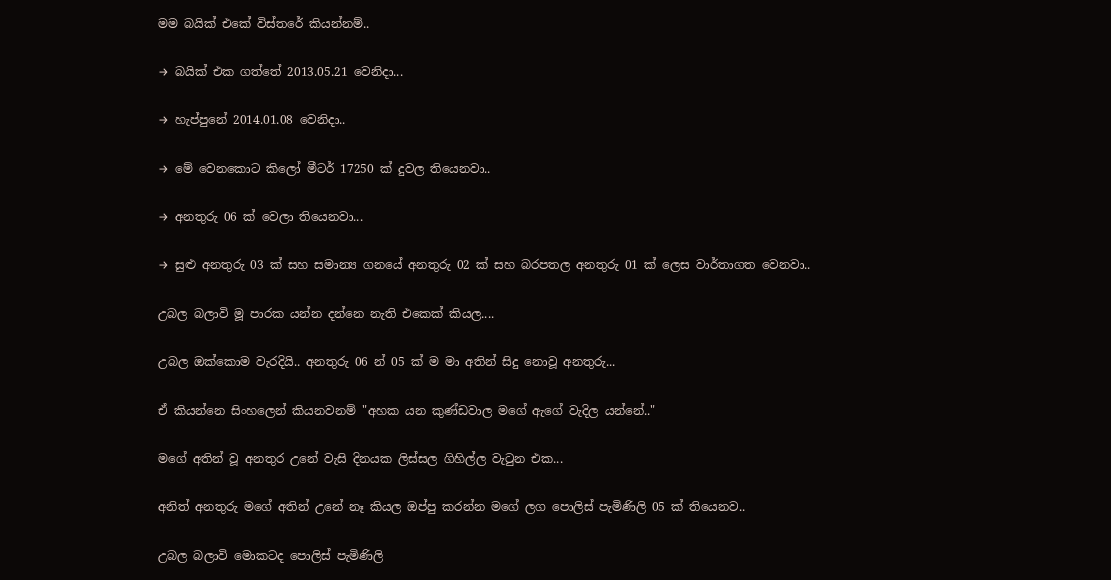මම බයික් එකේ විස්තරේ කියන්නම්..

→ බයික් එක ගත්තේ 2013.05.21 වෙනිදා...

→ හැප්පුනේ 2014.01.08 වෙනිදා..

→ මේ වෙනකොට කිලෝ මීටර් 17250 ක් දුවල තියෙනවා..

→ අනතුරු 06 ක් වෙලා තියෙනවා...

→ සුළු අනතුරු 03 ක් සහ සමාන්‍ය ගනයේ අනතුරු 02 ක් සහ බරපතල අනතුරු 01 ක් ලෙස වාර්තාගත වෙනවා..

උබල බලාවි මූ පාරක යන්න දන්නෙ නැති එකෙක් කියල....

උබල ඔක්කොම වැරදියි.. අනතුරු 06 න් 05 ක් ම මා අතින් සිදු නොවූ අනතුරු...

ඒ කියන්නෙ සිංහලෙන් කියනවනම් "අහක යන කුණ්ඩවාල මගේ ඇගේ වැදිල යන්නේ.."

මගේ අතින් වූ අනතුර උනේ වැසි දිනයක ලිස්සල ගිහිල්ල වැටුන එක...

අනිත් අනතුරු මගේ අතින් උනේ නෑ කියල ඔප්පු කරන්න මගේ ලග පොලිස් පැමිණිලි 05 ක් තියෙනව..

උබල බලාවි මොකටද පොලිස් පැමිණිලි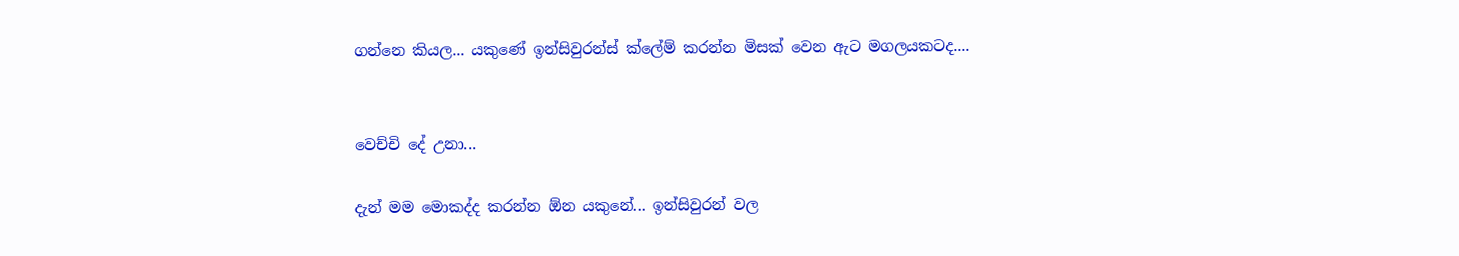ගන්නෙ කියල... යකුණේ ඉන්සිවුරන්ස් ක්ලේම් කරන්න මිසක් වෙන ඇට මගලයකටද....


වෙච්චි දේ උනා...

දැන් මම මොකද්ද කරන්න ඕන යකුනේ... ඉන්සිවුරන් වල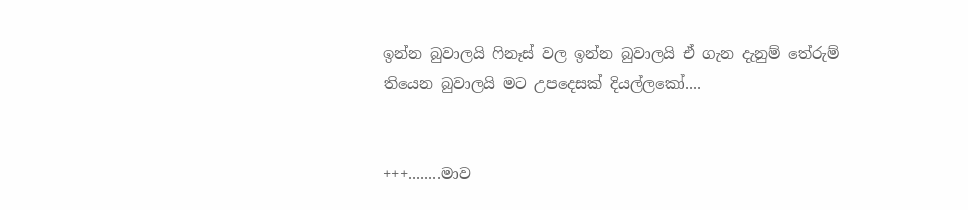ඉන්න බුවාලයි ෆිනෑස් වල ඉන්න බුවාලයි ඒ ගැන දැනුම් තේරුම් තියෙන බුවාලයි මට උපදෙසක් දියල්ලකෝ....


+++........මාව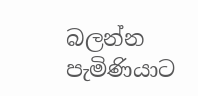බලන්න පැමිණියාට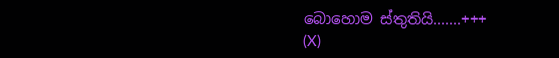බොහොම ස්තුතියි.......+++
(X)